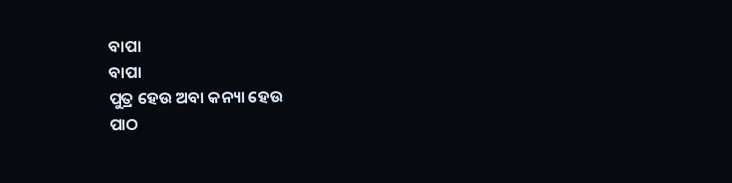ବାପା
ବାପା
ପୁତ୍ର ହେଉ ଅବା କନ୍ୟା ହେଉ
ପାଠ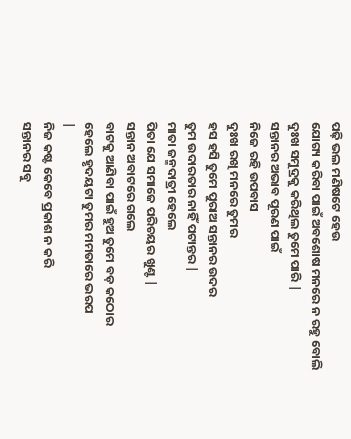ପଢ଼ି ଭଲ ମଣିଷଟେ ହେଉ
ଯୋଗ୍ୟ କରିବା ପାଇଁ ଅବଶୋଷ ମନରେ ନ ରହୁ ବୋଲି
ଦୁଃଖ ସମୁଦ୍ରକୁ କରିଥିଲ ତୁମେ ପାରି |
ସନ୍ତାନର ଅଭାବ ପୂରଣ ପାଇଁ
ନିଜେ ରହି ଉପବାସ
ଦୁଃଖ ରଖି ମନରେ ତୁମର
ହସ ହସି ତୁମେ ପୁରାଅ ସନ୍ତାନର ଉଦର
ତୁମ ଉଦାରତାର ନାହିଁ ପଟାନ୍ତର |
ମାତା ଜନ୍ମଦାତ୍ରୀ ହେଲେ
ପିତା ଯେ ସମାଜେ ପରିଚୟର ଖୁଣ୍ଟ |
ସନ୍ତାନ ଅବାଟରେ ଗଲେ
ବାଟକୁ ଆଣିବା ପାଇଁ ହୁଅ ତୁମେ ବଡ଼ କଠୋର
ହେଲେ ହୃଦୟଟା ତୁମର ମମତାରେ ଭରପ
|
ନିଜ କଷ୍ଟ କେବେ ପ୍ରକାଶ ନ କରି
ସନ୍ତାନର ସବୁ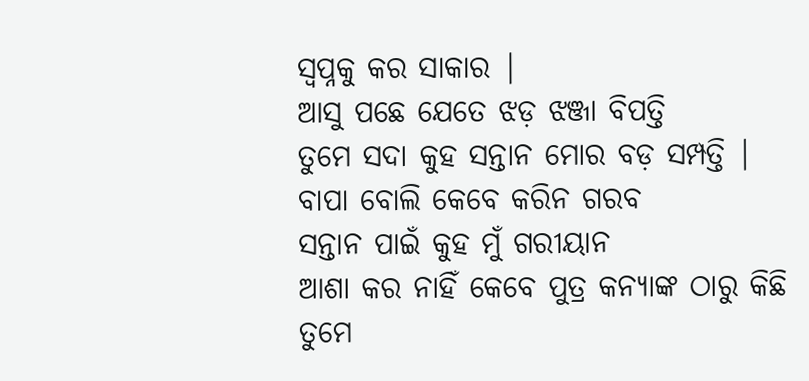ସ୍ୱପ୍ନକୁ କର ସାକାର |
ଆସୁ ପଛେ ଯେତେ ଝଡ଼ ଝଞ୍ଜା ବିପତ୍ତି
ତୁମେ ସଦା କୁହ ସନ୍ତାନ ମୋର ବଡ଼ ସମ୍ପତ୍ତି |
ବାପା ବୋଲି କେବେ କରିନ ଗରବ
ସନ୍ତାନ ପାଇଁ କୁହ ମୁଁ ଗରୀୟାନ
ଆଶା କର ନାହିଁ କେବେ ପୁତ୍ର କନ୍ୟାଙ୍କ ଠାରୁ କିଛି
ତୁମେ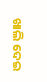ଖାଲି ଦେଇ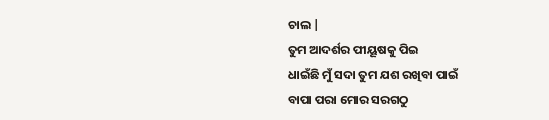ଚାଲ |
ତୁମ ଆଦର୍ଶର ପୀୟୂଷକୁ ପିଇ
ଧାଇଁଛି ମୁଁ ସଦା ତୁମ ଯଶ ରଖିବା ପାଇଁ
ବାପା ପରା ମୋର ସରଗଠୁ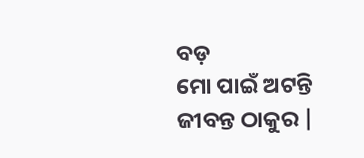ବଡ଼
ମୋ ପାଇଁ ଅଟନ୍ତି ଜୀବନ୍ତ ଠାକୁର |